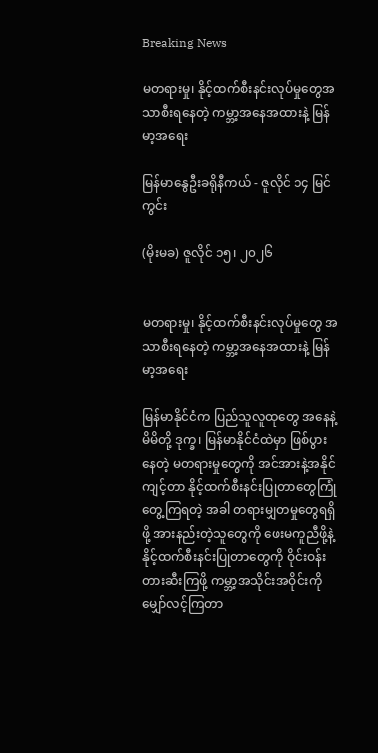Breaking News

မတရားမှု၊ နိုင့်ထက်စီးနင်းလုပ်မှုတွေအသာစီးရနေတဲ့ ကမ္ဘာ့အနေအထားနဲ့ မြန်မာ့အရေး

မြန်မာနွေဦးခရိုနီကယ် - ဇူလိုင် ၁၄ မြင်ကွင်း

(မိုးမခ) ဇူလိုင် ၁၅၊ ၂၀၂၆


မတရားမှု၊ နိုင့်ထက်စီးနင်းလုပ်မှုတွေ အသာစီးရနေတဲ့ ကမ္ဘာ့အနေအထားနဲ့ မြန်မာ့အရေး

မြန်မာနိုင်ငံက ပြည်သူလူထုတွေ အနေနဲ့ မိမိတို့ ဒုက္ခ၊ မြန်မာနိုင်ငံထဲမှာ ဖြစ်ပွားနေတဲ့ မတရားမှုတွေကို အင်အားနဲ့အနိုင်ကျင့်တာ နိုင့်ထက်စီးနင်းပြုတာတွေကြုံတွေ့ကြရတဲ့ အခါ တရားမျှတမှုတွေရရှိဖို့ အားနည်းတဲ့သူတွေကို ဖေးမကူညီဖို့နဲ့ နိုင့်ထက်စီးနင်းပြုတာတွေကို ဝိုင်းဝန်းတားဆီးကြဖို့ ကမ္ဘာ့အသိုင်းအဝိုင်းကို မျှော်လင့်ကြတာ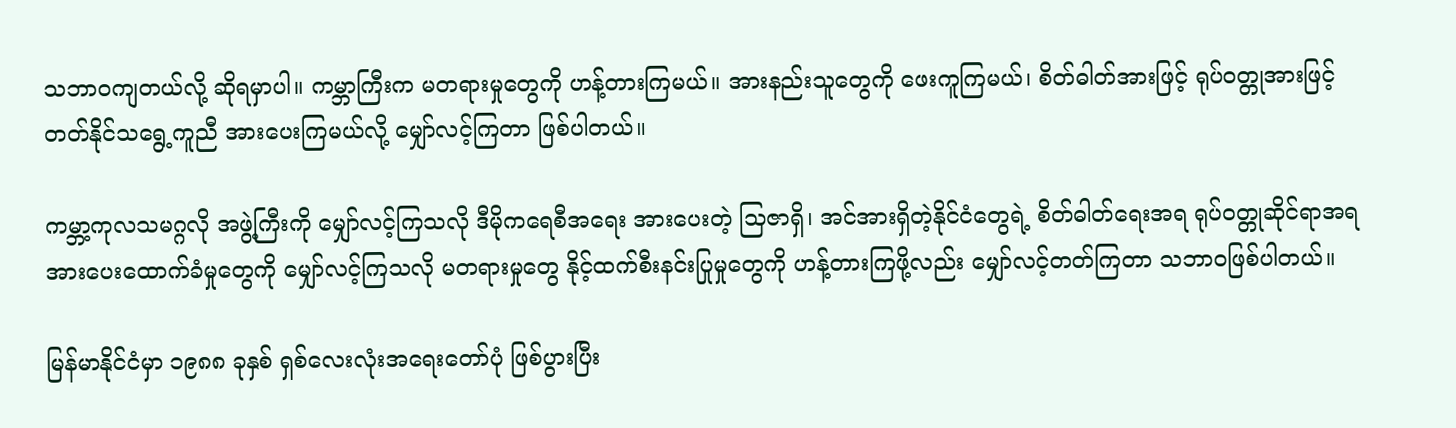သဘာဝကျတယ်လို့ ဆိုရမှာပါ။ ကမ္ဘာကြီးက မတရားမှုတွေကို ဟန့်တားကြမယ်။ အားနည်းသူတွေကို ဖေးကူကြမယ်၊ စိတ်ဓါတ်အားဖြင့် ရုပ်ဝတ္တုအားဖြင့် တတ်နိုင်သရွေ့ကူညီ အားပေးကြမယ်လို့ မျှော်လင့်ကြတာ ဖြစ်ပါတယ်။

ကမ္ဘာ့ကုလသမဂ္ဂလို အဖွဲ့ကြီးကို မျှော်လင့်ကြသလို ဒီမိုကရေစီအရေး အားပေးတဲ့ သြဇာရှိ၊ အင်အားရှိတဲ့နိုင်ငံတွေရဲ့ စိတ်ဓါတ်ရေးအရ ရုပ်ဝတ္တုဆိုင်ရာအရ အားပေးထောက်ခံမှုတွေကို မျှော်လင့်ကြသလို မတရားမှုတွေ နိုင့်ထက်စီးနင်းပြုမှုတွေကို ဟန့်တားကြဖို့လည်း မျှော်လင့်တတ်ကြတာ သဘာဝဖြစ်ပါတယ်။

မြန်မာနိုင်ငံမှာ ၁၉၈၈ ခုနှစ် ရှစ်လေးလုံးအရေးတော်ပုံ ဖြစ်ပွားပြီး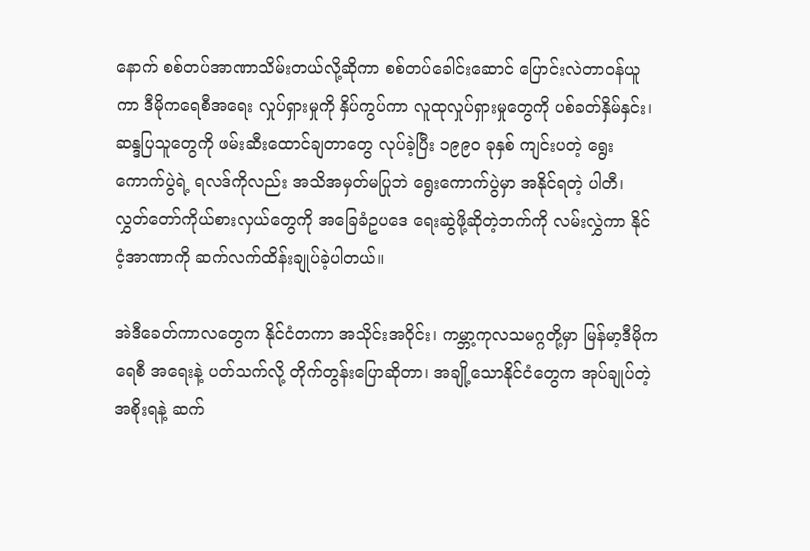နောက် စစ်တပ်အာဏာသိမ်းတယ်လို့ဆိုကာ စစ်တပ်ခေါင်းဆောင် ပြောင်းလဲတာဝန်ယူကာ ဒီမိုကရေစီအရေး လှုပ်ရှားမှုကို နှိပ်ကွပ်ကာ လူထုလှုပ်ရှားမှုတွေကို ပစ်ခတ်နှိမ်နှင်း၊ ဆန္ဒပြသူတွေကို ဖမ်းဆီးထောင်ချတာတွေ လုပ်ခဲ့ပြီး ၁၉၉၀ ခုနှစ် ကျင်းပတဲ့ ရွေးကောက်ပွဲရဲ့ ရလဒ်ကိုလည်း အသိအမှတ်မပြုဘဲ ရွေးကောက်ပွဲမှာ အနိုင်ရတဲ့ ပါတီ၊ လွှတ်တော်ကိုယ်စားလှယ်တွေကို အခြေခံဥပဒေ ရေးဆွဲဖို့ဆိုတဲ့ဘက်ကို လမ်းလွှဲကာ နိုင်ငံ့အာဏာကို ဆက်လက်ထိန်းချုပ်ခဲ့ပါတယ်။

အဲဒီခေတ်ကာလတွေက နိုင်ငံတကာ အသိုင်းအဝိုင်း၊ ကမ္ဘာ့ကုလသမဂ္ဂတို့မှာ မြန်မာ့ဒီမိုကရေစီ အရေးနဲ့ ပတ်သက်လို့ တိုက်တွန်းပြောဆိုတာ၊ အချို့သောနိုင်ငံတွေက အုပ်ချုပ်တဲ့ အစိုးရနဲ့ ဆက်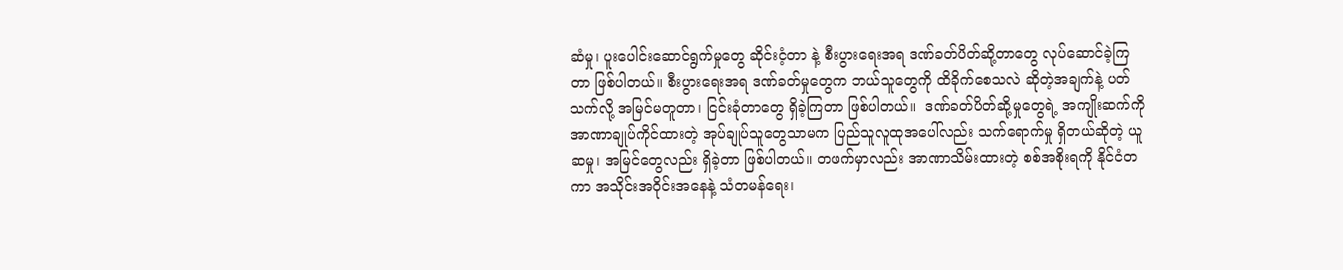ဆံမှု၊ ပူးပေါင်းဆောင်ရွက်မှုတွေ ဆိုင်းငံ့တာ နဲ့ စီးပွားရေးအရ ဒဏ်ခတ်ပိတ်ဆို့တာတွေ လုပ်ဆောင်ခဲ့ကြတာ ဖြစ်ပါတယ်။ စီးပွားရေးအရ ဒဏ်ခတ်မှုတွေက ဘယ်သူတွေကို ထိခိုက်စေသလဲ ဆိုတဲ့အချက်နဲ့ ပတ်သက်လို့ အမြင်မတူတာ၊ ငြင်းခုံတာတွေ ရှိခဲ့ကြတာ ဖြစ်ပါတယ်။  ဒဏ်ခတ်ပိတ်ဆို့မှုတွေရဲ့ အကျိုးဆက်ကို အာဏာချုပ်ကိုင်ထားတဲ့ အုပ်ချုပ်သူတွေသာမက ပြည်သူလူထုအပေါ်လည်း သက်ရောက်မှု ရှိတယ်ဆိုတဲ့ ယူဆမှု၊ အမြင်တွေလည်း ရှိခဲ့တာ ဖြစ်ပါတယ်။ တဖက်မှာလည်း အာဏာသိမ်းထားတဲ့ စစ်အစိုးရကို နိုင်ငံတကာ အသိုင်းအဝိုင်းအနေနဲ့ သံတမန်ရေး၊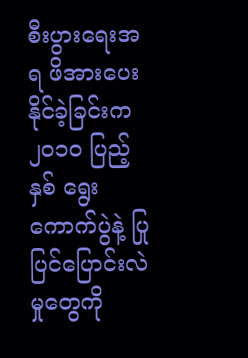စီးပွားရေးအရ ဖိအားပေးနိုင်ခဲ့ခြင်းက ၂၀၁၀ ပြည့်နှစ် ရွေးကောက်ပွဲနဲ့ ပြုပြင်ပြောင်းလဲမှုတွေကို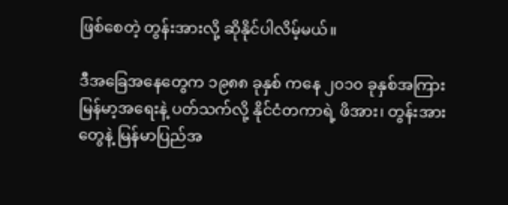ဖြစ်စေတဲ့ တွန်းအားလို့ ဆိုနိုင်ပါလိမ့်မယ်။

ဒီအခြေအနေတွေက ၁၉၈၈ ခုနှစ် ကနေ ၂၀၁၀ ခုနှစ်အကြား မြန်မာ့အရေးနဲ့ ပတ်သက်လို့ နိုင်ငံတကာရဲ့ ဖိအား၊ တွန်းအားတွေနဲ့ မြန်မာပြည်အ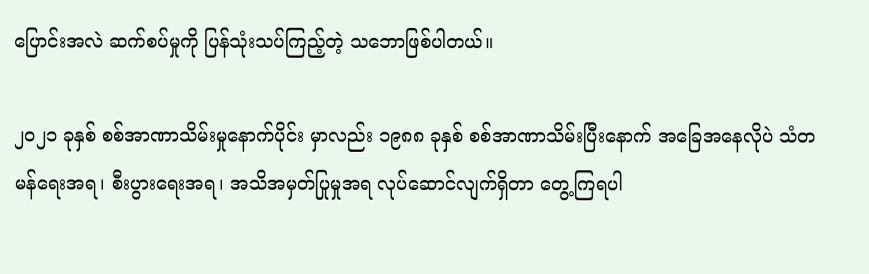ပြောင်းအလဲ ဆက်စပ်မှုကို ပြန်သုံးသပ်ကြည့်တဲ့ သဘောဖြစ်ပါတယ်။

၂၀၂၁ ခုနှစ် စစ်အာဏာသိမ်းမှုနောက်ပိုင်း မှာလည်း ၁၉၈၈ ခုနှစ် စစ်အာဏာသိမ်းပြီးနောက် အခြေအနေလိုပဲ သံတမန်ရေးအရ၊ စီးပွားရေးအရ၊ အသိအမှတ်ပြုမှုအရ လုပ်ဆောင်လျက်ရှိတာ တွေ့ကြရပါ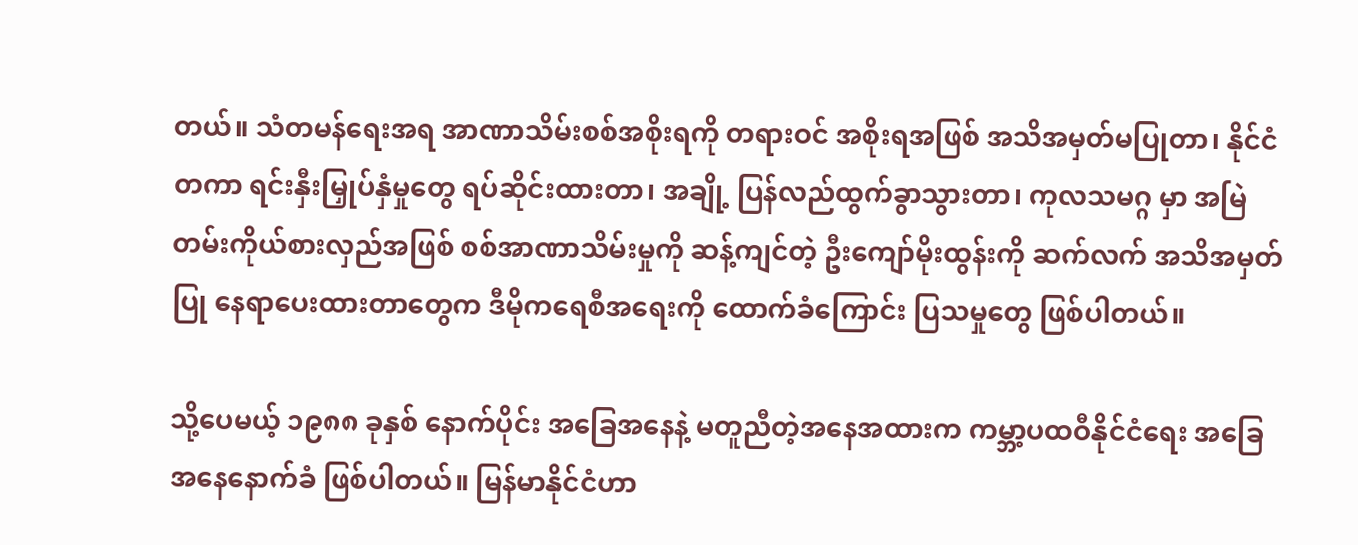တယ်။ သံတမန်ရေးအရ အာဏာသိမ်းစစ်အစိုးရကို တရားဝင် အစိုးရအဖြစ် အသိအမှတ်မပြုတာ၊ နိုင်ငံတကာ ရင်းနှီးမြှုပ်နှံမှုတွေ ရပ်ဆိုင်းထားတာ၊ အချို့ ပြန်လည်ထွက်ခွာသွားတာ၊ ကုလသမဂ္ဂ မှာ အမြဲတမ်းကိုယ်စားလှည်အဖြစ် စစ်အာဏာသိမ်းမှုကို ဆန့်ကျင်တဲ့ ဦးကျော်မိုးထွန်းကို ဆက်လက် အသိအမှတ်ပြု နေရာပေးထားတာတွေက ဒီမိုကရေစီအရေးကို ထောက်ခံကြောင်း ပြသမှုတွေ ဖြစ်ပါတယ်။

သို့ပေမယ့် ၁၉၈၈ ခုနှစ် နောက်ပိုင်း အခြေအနေနဲ့ မတူညီတဲ့အနေအထားက ကမ္ဘာ့ပထဝီနိုင်ငံရေး အခြေအနေနောက်ခံ ဖြစ်ပါတယ်။ မြန်မာနိုင်ငံဟာ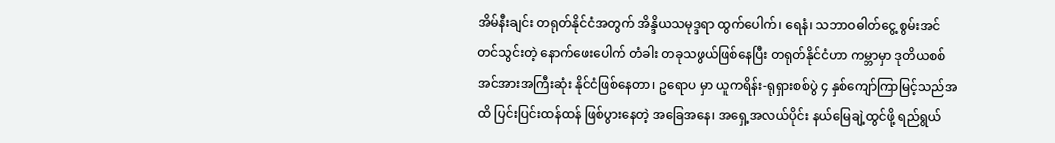အိမ်နီးချင်း တရုတ်နိုင်ငံအတွက် အိန္ဒိယသမုဒ္ဒရာ ထွက်ပေါက်၊ ရေနံ၊ သဘာဝဓါတ်ငွေ့ စွမ်းအင် တင်သွင်းတဲ့ နောက်ဖေးပေါက် တံခါး တခုသဖွယ်ဖြစ်နေပြီး တရုတ်နိုင်ငံဟာ ကမ္ဘာမှာ ဒုတိယစစ်အင်အားအကြီးဆုံး နိုင်ငံဖြစ်နေတာ၊ ဥရောပ မှာ ယူကရိန်း-ရုရှားစစ်ပွဲ ၄ နှစ်ကျော်ကြာမြင့်သည်အထိ ပြင်းပြင်းထန်ထန် ဖြစ်ပွားနေတဲ့ အခြေအနေ၊ အရှေ့အလယ်ပိုင်း နယ်မြေချဲ့ထွင်ဖို့ ရည်ရွယ်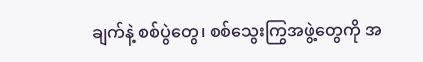ချက်နဲ့ စစ်ပွဲတွေ၊ စစ်သွေးကြွအဖွဲ့တွေကို အ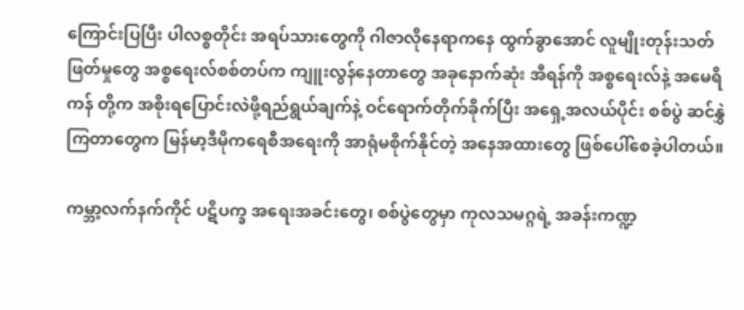ကြောင်းပြပြီး ပါလစ္စတိုင်း အရပ်သားတွေကို ဂါဇာလိုနေရာကနေ ထွက်ခွာအောင် လူမျိုးတုန်းသတ်ဖြတ်မှုတွေ အစ္စရေးလ်စစ်တပ်က ကျူးလွန်နေတာတွေ အခုနောက်ဆုံး အီရန်ကို အစ္စရေးလ်နဲ့ အမေရိကန် တို့က အစိုးရပြောင်းလဲဖို့ရည်ရွယ်ချက်နဲ့ ဝင်ရောက်တိုက်ခိုက်ပြီး အရှေ့အလယ်ပိုင်း စစ်ပွဲ ဆင်နွှဲကြတာတွေက မြန်မာ့ဒီမိုကရေစီအရေးကို အာရုံမစိုက်နိုင်တဲ့ အနေအထားတွေ ဖြစ်ပေါ်စေခဲ့ပါတယ်။

ကမ္ဘာ့လက်နက်ကိုင် ပဋိပက္ခ အရေးအခင်းတွေ၊ စစ်ပွဲတွေမှာ ကုလသမဂ္ဂရဲ့ အခန်းကဏ္ဍ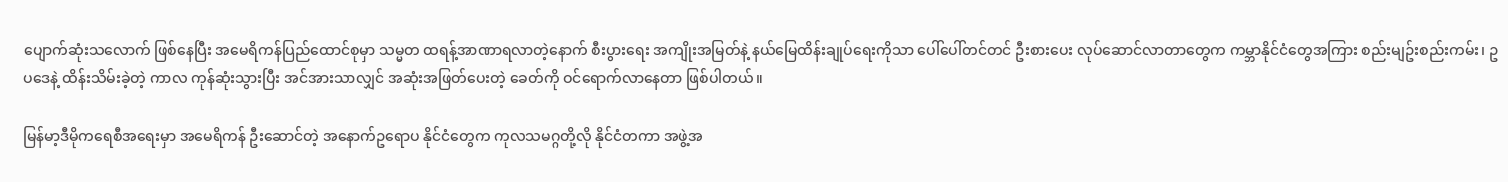ပျောက်ဆုံးသလောက် ဖြစ်နေပြီး အမေရိကန်ပြည်ထောင်စုမှာ သမ္မတ ထရန့်အာဏာရလာတဲ့နောက် စီးပွားရေး အကျိုးအမြတ်နဲ့ နယ်မြေထိန်းချုပ်ရေးကိုသာ ပေါ်ပေါ်တင်တင် ဦးစားပေး လုပ်ဆောင်လာတာတွေက ကမ္ဘာနိုင်ငံတွေအကြား စည်းမျဥ်းစည်းကမ်း၊ ဥပဒေနဲ့ ထိန်းသိမ်းခဲ့တဲ့ ကာလ ကုန်ဆုံးသွားပြီး အင်အားသာလျှင် အဆုံးအဖြတ်ပေးတဲ့ ခေတ်ကို ဝင်ရောက်လာနေတာ ဖြစ်ပါတယ်။

မြန်မာ့ဒီမိုကရေစီအရေးမှာ အမေရိကန် ဦးဆောင်တဲ့ အနောက်ဥရောပ နိုင်ငံတွေက ကုလသမဂ္ဂတို့လို နိုင်ငံတကာ အဖွဲ့အ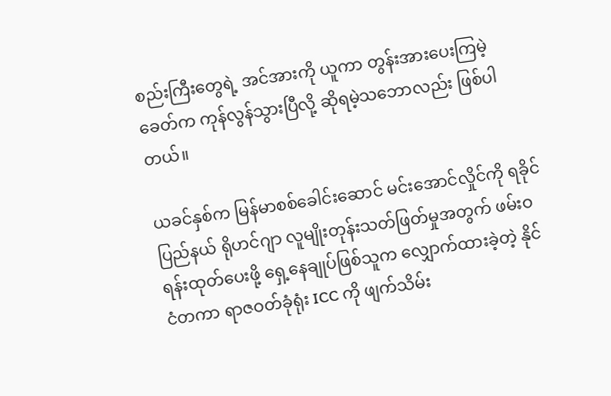စည်းကြီးတွေရဲ့ အင်အားကို ယူကာ တွန်းအားပေးကြမဲ့ခေတ်က ကုန်လွန်သွားပြီလို့ ဆိုရမဲ့သဘောလည်း ဖြစ်ပါတယ်။

ယခင်နှစ်က မြန်မာစစ်ခေါင်းဆောင် မင်းအောင်လှိုင်ကို ရခိုင်ပြည်နယ် ရိုဟင်ဂျာ လူမျိုးတုန်းသတ်ဖြတ်မှုအတွက် ဖမ်းဝရန်းထုတ်ပေးဖို့ ရှေ့နေချုပ်ဖြစ်သူက လျှောက်ထားခဲ့တဲ့ နိုင်ငံတကာ ရာဇဝတ်ခုံရုံး ICC ကို ဖျက်သိမ်း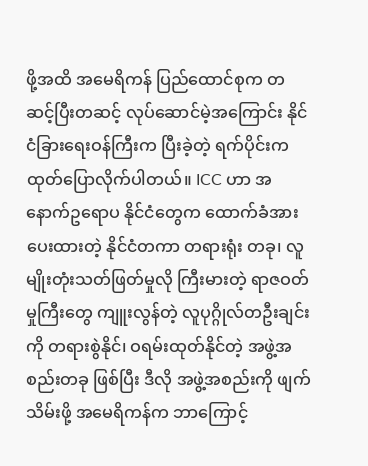ဖို့အထိ အမေရိကန် ပြည်ထောင်စုက တဆင့်ပြီးတဆင့် လုပ်ဆောင်မဲ့အကြောင်း နိုင်ငံခြားရေးဝန်ကြီးက ပြီးခဲ့တဲ့ ရက်ပိုင်းက ထုတ်ပြောလိုက်ပါတယ်။ ICC ဟာ အနောက်ဥရောပ နိုင်ငံတွေက ထောက်ခံအားပေးထားတဲ့ နိုင်ငံတကာ တရားရုံး တခု၊ လူမျိုးတုံးသတ်ဖြတ်မှုလို ကြီးမားတဲ့ ရာဇဝတ်မှုကြီးတွေ ကျူးလွန်တဲ့ လူပုဂ္ဂိုလ်တဦးချင်းကို တရားစွဲနိုင်၊ ဝရမ်းထုတ်နိုင်တဲ့ အဖွဲ့အစည်းတခု ဖြစ်ပြီး ဒီလို အဖွဲ့အစည်းကို ဖျက်သိမ်းဖို့ အမေရိကန်က ဘာကြောင့်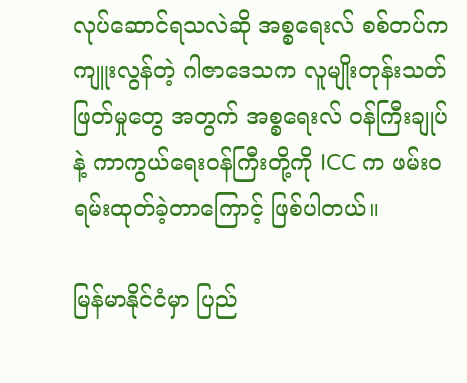လုပ်ဆောင်ရသလဲဆို အစ္စရေးလ် စစ်တပ်က ကျူးလွန်တဲ့ ဂါဇာဒေသက လူမျိုးတုန်းသတ်ဖြတ်မှုတွေ အတွက် အစ္စရေးလ် ဝန်ကြီးချုပ်နဲ့ ကာကွယ်ရေးဝန်ကြီးတို့ကို ICC က ဖမ်းဝရမ်းထုတ်ခဲ့တာကြောင့် ဖြစ်ပါတယ်။

မြန်မာနိုင်ငံမှာ ပြည်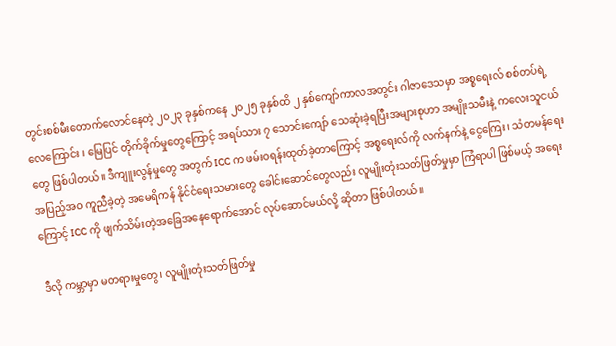တွင်းစစ်မီးတောက်လောင်နေတဲ့ ၂၀၂၃ ခုနှစ်ကနေ ၂၀၂၅ ခုနှစ်ထိ ၂ နှစ်ကျော်ကာလအတွင်း ဂါဇာဒေသမှာ အစ္စရေးလ် စစ်တပ်ရဲ့ လေကြောင်း ၊ မြေပြင် တိုက်ခိုက်မှုတွေကြောင့် အရပ်သား ၇ သောင်းကျော် သေဆုံးခဲ့ရပြီးအများစုဟာ အမျိုးသမီးနဲ့ ကလေးသူငယ်တွေ ဖြစ်ပါတယ်။ ဒီကျူးလွန်မှုတွေ အတွက် ICC က ဖမ်းဝရန်းထုတ်ခဲ့တာကြောင့် အစ္စရေးလ်ကို လက်နက်နဲ့ ငွေကြေး၊ သံတမန်ရေး အပြည့်အဝ ကူညီခဲ့တဲ့ အမေရိကန် နိုင်ငံရေးသမားတွေ ခေါင်းဆောင်တွေလည်း လူမျိုးတုံးသတ်ဖြတ်မှုမှာ ကြံရာပါ ဖြစ်မယ့် အရေးကြောင့် ICC ကို ဖျက်သိမ်းတဲ့အခြေအနေရောက်အောင် လုပ်ဆောင်မယ်လို့ ဆိုတာ ဖြစ်ပါတယ်။

ဒီလို ကမ္ဘာမှာ မတရားမှုတွေ၊ လူမျိုးတုံးသတ်ဖြတ်မှု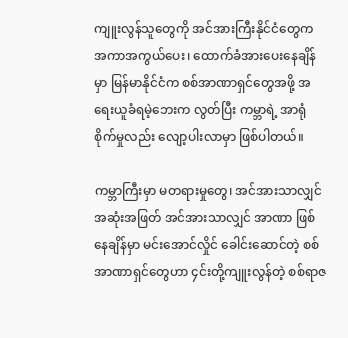ကျူးလွန်သူတွေကို အင်အားကြီးနိုင်ငံတွေက အကာအကွယ်ပေး၊ ထောက်ခံအားပေးနေချိန်မှာ မြန်မာနိုင်ငံက စစ်အာဏာရှင်တွေအဖို့ အရေးယူခံရမဲ့ဘေးက လွတ်ပြီး ကမ္ဘာရဲ့ အာရုံစိုက်မှုလည်း လျော့ပါးလာမှာ ဖြစ်ပါတယ်။

ကမ္ဘာကြီးမှာ မတရားမှုတွေ၊ အင်အားသာလျှင် အဆုံးအဖြတ် အင်အားသာလျှင် အာဏာ ဖြစ်နေချိန်မှာ မင်းအောင်လှိုင် ခေါင်းဆောင်တဲ့ စစ်အာဏာရှင်တွေဟာ ၄င်းတို့ကျူးလွန်တဲ့ စစ်ရာဇ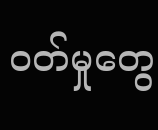ဝတ်မှုတွေ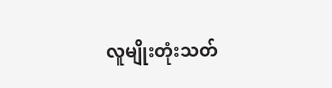လူမျိုးတုံးသတ်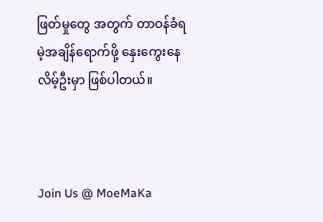ဖြတ်မှုတွေ အတွက် တာဝန်ခံရမဲ့အချိန်ရောက်ဖို့ နှေးကွေးနေလိမ့်ဦးမှာ ဖြစ်ပါတယ်။



Join Us @ MoeMaKa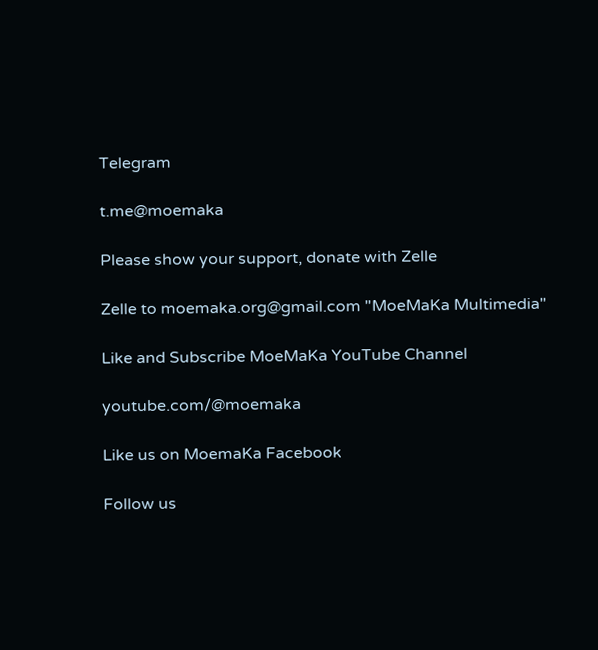Telegram

t.me@moemaka

Please show your support, donate with Zelle

Zelle to moemaka.org@gmail.com "MoeMaKa Multimedia"

Like and Subscribe MoeMaKa YouTube Channel

youtube.com/@moemaka

Like us on MoemaKa Facebook

Follow us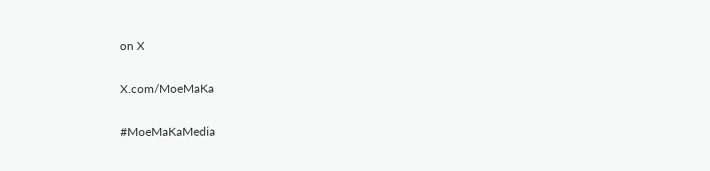on X

X.com/MoeMaKa

#MoeMaKaMedia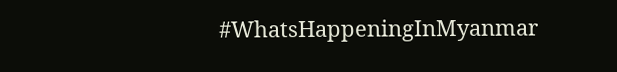#WhatsHappeningInMyanmar